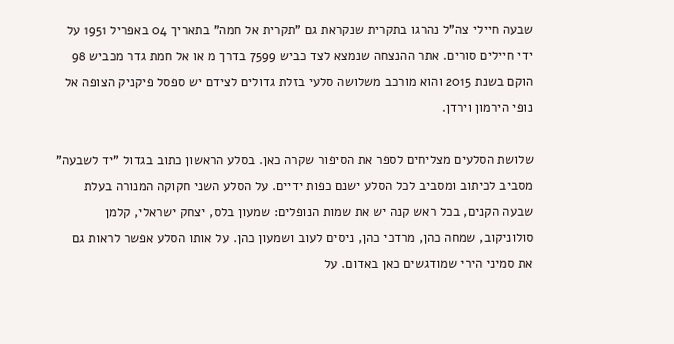שבעה חיילי צה"ל נהרגו בתקרית שנקראת גם "תקרית אל חמה" בתאריך 04 באפריל 1951 על ידי חיילים סורים. אתר ההנצחה שנמצא לצד כביש 7599 בדרך מ או אל חמת גדר מכביש 98 הוקם בשנת 2015 והוא מורכב משלושה סלעי בזלת גדולים לצידם יש ספסל פיקניק הצופה אל נופי הירמון וירדן.

שלושת הסלעים מצליחים לספר את הסיפור שקרה כאן. בסלע הראשון כתוב בגדול "יד לשבעה" מסביב לכיתוב ומסביב לכל הסלע ישנם כפות ידיים. על הסלע השני חקוקה המנורה בעלת שבעה הקנים, בכל ראש קנה יש את שמות הנופלים: שמעון בלס, יצחק ישראלי, קלמן סולוניקוב, שמחה כהן, מרדכי כהן, ניסים לעוב ושמעון כהן. על אותו הסלע אפשר לראות גם את סמיני הירי שמודגשים כאן באדום. על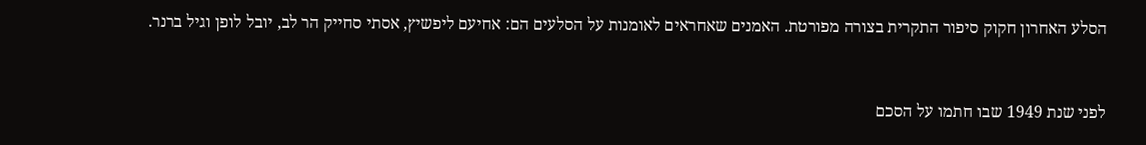הסלע האחרון חקוק סיפור התקרית בצורה מפורטת. האמנים שאחראים לאומנות על הסלעים הם: אחיעם ליפשיץ, אסתי סחייק הר לב, יובל לופן וגיל ברנר.


לפני שנת 1949 שבו חתמו על הסכם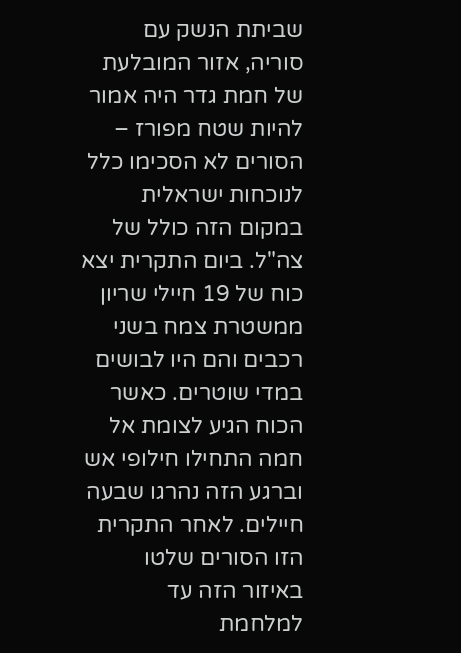שביתת הנשק עם סוריה, אזור המובלעת של חמת גדר היה אמור להיות שטח מפורז – הסורים לא הסכימו כלל לנוכחות ישראלית במקום הזה כולל של צה"ל. ביום התקרית יצא כוח של 19 חיילי שריון ממשטרת צמח בשני רכבים והם היו לבושים במדי שוטרים. כאשר הכוח הגיע לצומת אל חמה התחילו חילופי אש וברגע הזה נהרגו שבעה חיילים. לאחר התקרית הזו הסורים שלטו באיזור הזה עד למלחמת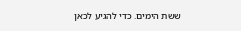ששת הימים. כדי להגיע לכאן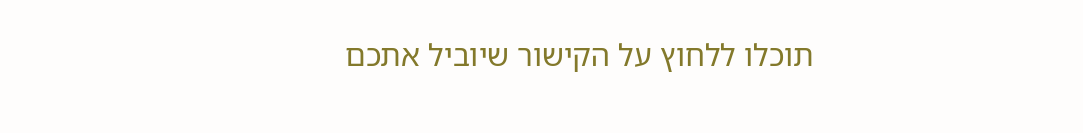תוכלו ללחוץ על הקישור שיוביל אתכם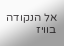אל הנקודה בוויז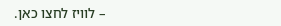– לוויז לחצו כאן.